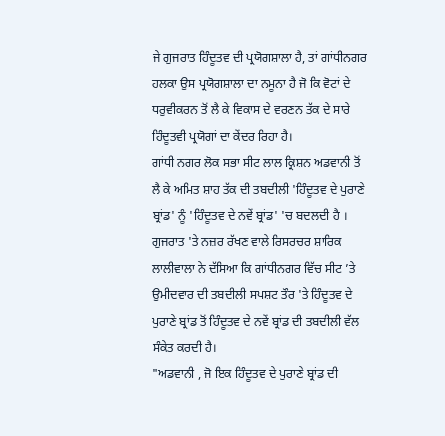ਜੇ ਗੁਜਰਾਤ ਹਿੰਦੂਤਵ ਦੀ ਪ੍ਰਯੋਗਸ਼ਾਲਾ ਹੈ, ਤਾਂ ਗਾਂਧੀਨਗਰ ਹਲਕਾ ਉਸ ਪ੍ਰਯੋਗਸ਼ਾਲਾ ਦਾ ਨਮੂਨਾ ਹੈ ਜੋ ਕਿ ਵੋਟਾਂ ਦੇ ਧਰੁਵੀਕਰਨ ਤੋਂ ਲੈ ਕੇ ਵਿਕਾਸ ਦੇ ਵਰਣਨ ਤੱਕ ਦੇ ਸਾਰੇ ਹਿੰਦੂਤਵੀ ਪ੍ਰਯੋਗਾਂ ਦਾ ਕੇਂਦਰ ਰਿਹਾ ਹੈ।
ਗਾਂਧੀ ਨਗਰ ਲੋਕ ਸਭਾ ਸੀਟ ਲਾਲ ਕ੍ਰਿਸ਼ਨ ਅਡਵਾਨੀ ਤੋਂ ਲੈ ਕੇ ਅਮਿਤ ਸ਼ਾਹ ਤੱਕ ਦੀ ਤਬਦੀਲੀ 'ਹਿੰਦੂਤਵ ਦੇ ਪੁਰਾਣੇ ਬ੍ਰਾਂਡ' ਨੂੰ 'ਹਿੰਦੂਤਵ ਦੇ ਨਵੇਂ ਬ੍ਰਾਂਡ' 'ਚ ਬਦਲਦੀ ਹੈ ।
ਗੁਜਰਾਤ 'ਤੇ ਨਜ਼ਰ ਰੱਖਣ ਵਾਲੇ ਰਿਸਰਚਰ ਸ਼ਾਰਿਕ ਲਾਲੀਵਾਲਾ ਨੇ ਦੱਸਿਆ ਕਿ ਗਾਂਧੀਨਗਰ ਵਿੱਚ ਸੀਟ ’ਤੇ ਉਮੀਦਵਾਰ ਦੀ ਤਬਦੀਲੀ ਸਪਸ਼ਟ ਤੌਰ 'ਤੇ ਹਿੰਦੂਤਵ ਦੇ ਪੁਰਾਣੇ ਬ੍ਰਾਂਡ ਤੋਂ ਹਿੰਦੂਤਵ ਦੇ ਨਵੇਂ ਬ੍ਰਾਂਡ ਦੀ ਤਬਦੀਲੀ ਵੱਲ ਸੰਕੇਤ ਕਰਦੀ ਹੈ।
"ਅਡਵਾਨੀ , ਜੋ ਇਕ ਹਿੰਦੂਤਵ ਦੇ ਪੁਰਾਣੇ ਬ੍ਰਾਂਡ ਦੀ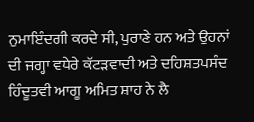ਨੁਮਾਇੰਦਗੀ ਕਰਦੇ ਸੀ, ਪੁਰਾਣੇ ਹਨ ਅਤੇ ਉਹਨਾਂ ਦੀ ਜਗ੍ਹਾ ਵਧੇਰੇ ਕੱਟੜਵਾਦੀ ਅਤੇ ਦਹਿਸ਼ਤਪਸੰਦ ਹਿੰਦੂਤਵੀ ਆਗੂ ਅਮਿਤ ਸ਼ਾਹ ਨੇ ਲੈ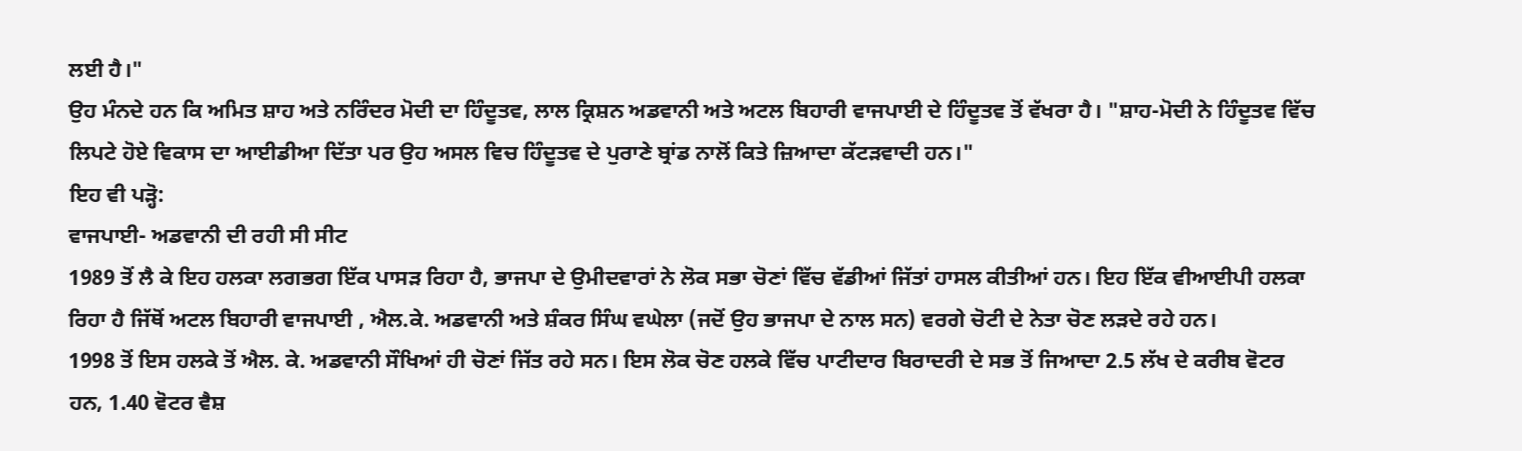ਲਈ ਹੈ।"
ਉਹ ਮੰਨਦੇ ਹਨ ਕਿ ਅਮਿਤ ਸ਼ਾਹ ਅਤੇ ਨਰਿੰਦਰ ਮੋਦੀ ਦਾ ਹਿੰਦੂਤਵ, ਲਾਲ ਕ੍ਰਿਸ਼ਨ ਅਡਵਾਨੀ ਅਤੇ ਅਟਲ ਬਿਹਾਰੀ ਵਾਜਪਾਈ ਦੇ ਹਿੰਦੂਤਵ ਤੋਂ ਵੱਖਰਾ ਹੈ। "ਸ਼ਾਹ-ਮੋਦੀ ਨੇ ਹਿੰਦੂਤਵ ਵਿੱਚ ਲਿਪਟੇ ਹੋਏ ਵਿਕਾਸ ਦਾ ਆਈਡੀਆ ਦਿੱਤਾ ਪਰ ਉਹ ਅਸਲ ਵਿਚ ਹਿੰਦੂਤਵ ਦੇ ਪੁਰਾਣੇ ਬ੍ਰਾਂਡ ਨਾਲੋਂ ਕਿਤੇ ਜ਼ਿਆਦਾ ਕੱਟੜਵਾਦੀ ਹਨ।"
ਇਹ ਵੀ ਪੜ੍ਹੋ:
ਵਾਜਪਾਈ- ਅਡਵਾਨੀ ਦੀ ਰਹੀ ਸੀ ਸੀਟ
1989 ਤੋਂ ਲੈ ਕੇ ਇਹ ਹਲਕਾ ਲਗਭਗ ਇੱਕ ਪਾਸੜ ਰਿਹਾ ਹੈ, ਭਾਜਪਾ ਦੇ ਉਮੀਦਵਾਰਾਂ ਨੇ ਲੋਕ ਸਭਾ ਚੋਣਾਂ ਵਿੱਚ ਵੱਡੀਆਂ ਜਿੱਤਾਂ ਹਾਸਲ ਕੀਤੀਆਂ ਹਨ। ਇਹ ਇੱਕ ਵੀਆਈਪੀ ਹਲਕਾ ਰਿਹਾ ਹੈ ਜਿੱਥੋਂ ਅਟਲ ਬਿਹਾਰੀ ਵਾਜਪਾਈ , ਐਲ.ਕੇ. ਅਡਵਾਨੀ ਅਤੇ ਸ਼ੰਕਰ ਸਿੰਘ ਵਘੇਲਾ (ਜਦੋਂ ਉਹ ਭਾਜਪਾ ਦੇ ਨਾਲ ਸਨ) ਵਰਗੇ ਚੋਟੀ ਦੇ ਨੇਤਾ ਚੋਣ ਲੜਦੇ ਰਹੇ ਹਨ।
1998 ਤੋਂ ਇਸ ਹਲਕੇ ਤੋਂ ਐਲ. ਕੇ. ਅਡਵਾਨੀ ਸੌਖਿਆਂ ਹੀ ਚੋਣਾਂ ਜਿੱਤ ਰਹੇ ਸਨ। ਇਸ ਲੋਕ ਚੋਣ ਹਲਕੇ ਵਿੱਚ ਪਾਟੀਦਾਰ ਬਿਰਾਦਰੀ ਦੇ ਸਭ ਤੋਂ ਜਿਆਦਾ 2.5 ਲੱਖ ਦੇ ਕਰੀਬ ਵੋਟਰ ਹਨ, 1.40 ਵੋਟਰ ਵੈਸ਼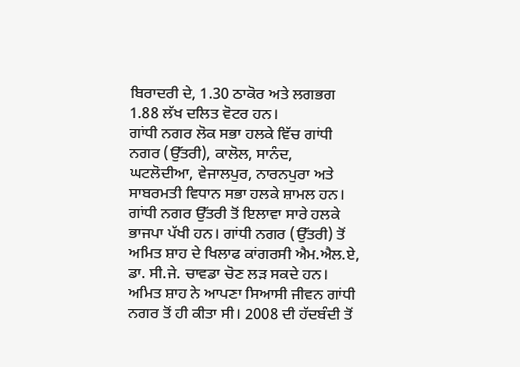ਬਿਰਾਦਰੀ ਦੇ, 1.30 ਠਾਕੋਰ ਅਤੇ ਲਗਭਗ 1.88 ਲੱਖ ਦਲਿਤ ਵੋਟਰ ਹਨ।
ਗਾਂਧੀ ਨਗਰ ਲੋਕ ਸਭਾ ਹਲਕੇ ਵਿੱਚ ਗਾਂਧੀ ਨਗਰ (ਉੱਤਰੀ), ਕਾਲੋਲ, ਸਾਨੰਦ, ਘਟਲੋਦੀਆ, ਵੇਜਾਲਪੁਰ, ਨਾਰਨਪੁਰਾ ਅਤੇ ਸਾਬਰਮਤੀ ਵਿਧਾਨ ਸਭਾ ਹਲਕੇ ਸ਼ਾਮਲ ਹਨ। ਗਾਂਧੀ ਨਗਰ ਉੱਤਰੀ ਤੋਂ ਇਲਾਵਾ ਸਾਰੇ ਹਲਕੇ ਭਾਜਪਾ ਪੱਖੀ ਹਨ। ਗਾਂਧੀ ਨਗਰ (ਉੱਤਰੀ) ਤੋਂ ਅਮਿਤ ਸ਼ਾਹ ਦੇ ਖਿਲਾਫ ਕਾਂਗਰਸੀ ਐਮ.ਐਲ.ਏ, ਡਾ. ਸੀ.ਜੇ. ਚਾਵਡਾ ਚੋਣ ਲੜ ਸਕਦੇ ਹਨ।
ਅਮਿਤ ਸ਼ਾਹ ਨੇ ਆਪਣਾ ਸਿਆਸੀ ਜੀਵਨ ਗਾਂਧੀ ਨਗਰ ਤੋਂ ਹੀ ਕੀਤਾ ਸੀ। 2008 ਦੀ ਹੱਦਬੰਦੀ ਤੋਂ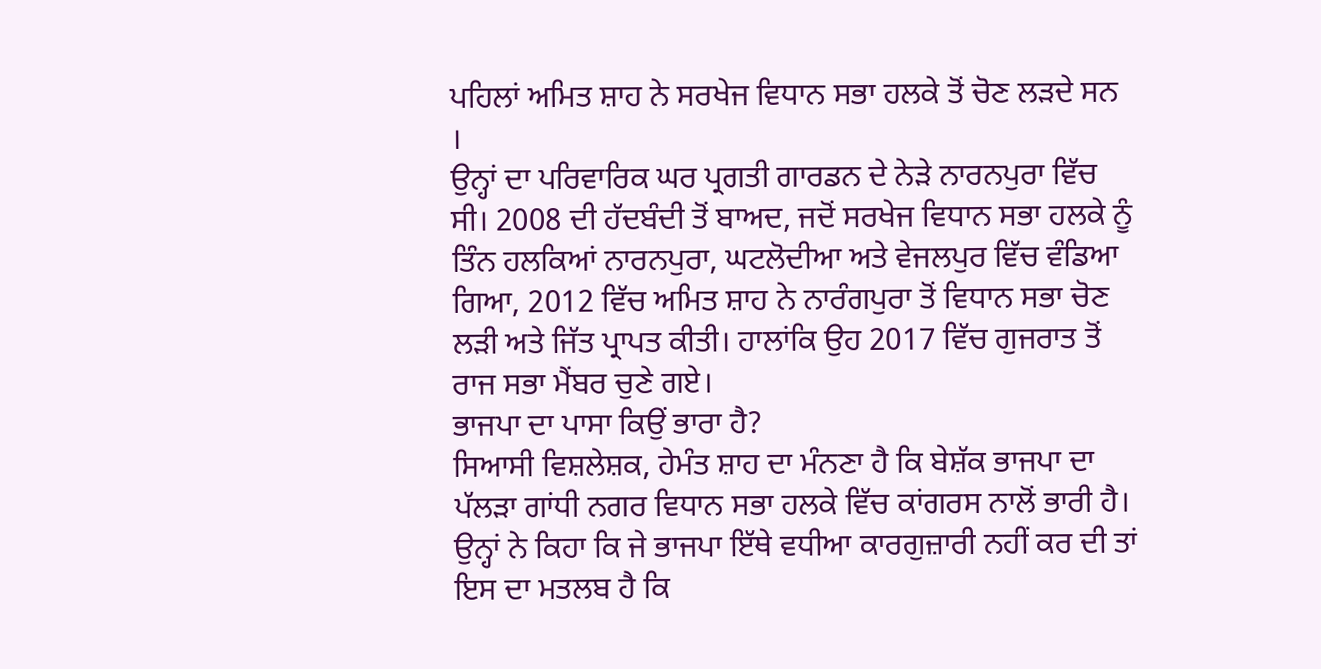ਪਹਿਲਾਂ ਅਮਿਤ ਸ਼ਾਹ ਨੇ ਸਰਖੇਜ ਵਿਧਾਨ ਸਭਾ ਹਲਕੇ ਤੋਂ ਚੋਣ ਲੜਦੇ ਸਨ ।
ਉਨ੍ਹਾਂ ਦਾ ਪਰਿਵਾਰਿਕ ਘਰ ਪ੍ਰਗਤੀ ਗਾਰਡਨ ਦੇ ਨੇੜੇ ਨਾਰਨਪੁਰਾ ਵਿੱਚ ਸੀ। 2008 ਦੀ ਹੱਦਬੰਦੀ ਤੋਂ ਬਾਅਦ, ਜਦੋਂ ਸਰਖੇਜ ਵਿਧਾਨ ਸਭਾ ਹਲਕੇ ਨੂੰ ਤਿੰਨ ਹਲਕਿਆਂ ਨਾਰਨਪੁਰਾ, ਘਟਲੋਦੀਆ ਅਤੇ ਵੇਜਲਪੁਰ ਵਿੱਚ ਵੰਡਿਆ ਗਿਆ, 2012 ਵਿੱਚ ਅਮਿਤ ਸ਼ਾਹ ਨੇ ਨਾਰੰਗਪੁਰਾ ਤੋਂ ਵਿਧਾਨ ਸਭਾ ਚੋਣ ਲੜੀ ਅਤੇ ਜਿੱਤ ਪ੍ਰਾਪਤ ਕੀਤੀ। ਹਾਲਾਂਕਿ ਉਹ 2017 ਵਿੱਚ ਗੁਜਰਾਤ ਤੋਂ ਰਾਜ ਸਭਾ ਮੈਂਬਰ ਚੁਣੇ ਗਏ।
ਭਾਜਪਾ ਦਾ ਪਾਸਾ ਕਿਉਂ ਭਾਰਾ ਹੈ?
ਸਿਆਸੀ ਵਿਸ਼ਲੇਸ਼ਕ, ਹੇਮੰਤ ਸ਼ਾਹ ਦਾ ਮੰਨਣਾ ਹੈ ਕਿ ਬੇਸ਼ੱਕ ਭਾਜਪਾ ਦਾ ਪੱਲੜਾ ਗਾਂਧੀ ਨਗਰ ਵਿਧਾਨ ਸਭਾ ਹਲਕੇ ਵਿੱਚ ਕਾਂਗਰਸ ਨਾਲੋਂ ਭਾਰੀ ਹੈ।
ਉਨ੍ਹਾਂ ਨੇ ਕਿਹਾ ਕਿ ਜੇ ਭਾਜਪਾ ਇੱਥੇ ਵਧੀਆ ਕਾਰਗੁਜ਼ਾਰੀ ਨਹੀਂ ਕਰ ਦੀ ਤਾਂ ਇਸ ਦਾ ਮਤਲਬ ਹੈ ਕਿ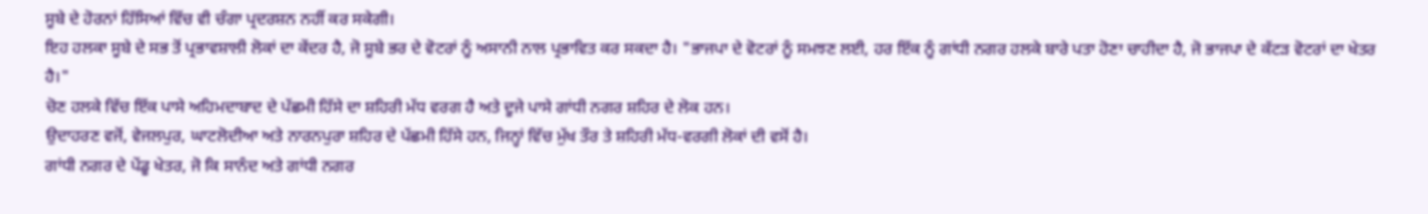ਸੂਬੇ ਦੇ ਹੋਰਨਾਂ ਹਿੱਸਿਆਂ ਵਿੱਚ ਵੀ ਚੰਗਾ ਪ੍ਰਦਰਸ਼ਨ ਨਹੀਂ ਕਰ ਸਕੇਗੀ।
ਇਹ ਹਲਕਾ ਸੂਬੇ ਦੇ ਸਭ ਤੋਂ ਪ੍ਰਭਾਵਸ਼ਾਲੀ ਲੋਕਾਂ ਦਾ ਕੇਂਦਰ ਹੈ, ਜੋ ਸੂਬੇ ਭਰ ਦੇ ਵੋਟਰਾਂ ਨੂੰ ਅਸਾਨੀ ਨਾਲ ਪ੍ਰਭਾਵਿਤ ਕਰ ਸਕਦਾ ਹੈ। "ਭਾਜਪਾ ਦੇ ਵੋਟਰਾਂ ਨੂੰ ਸਮਝਣ ਲਈ, ਹਰ ਇੱਕ ਨੂੰ ਗਾਂਧੀ ਨਗਰ ਹਲਕੇ ਬਾਰੇ ਪਤਾ ਹੋਣਾ ਚਾਹੀਦਾ ਹੈ, ਜੋ ਭਾਜਪਾ ਦੇ ਕੱਟੜ ਵੋਟਰਾਂ ਦਾ ਖੇਤਰ ਹੈ।"
ਚੋਣ ਹਲਕੇ ਵਿੱਚ ਇੱਕ ਪਾਸੇ ਅਹਿਮਦਾਬਾਦ ਦੇ ਪੱਛਮੀ ਹਿੱਸੇ ਦਾ ਸ਼ਹਿਰੀ ਮੱਧ ਵਰਗ ਹੈ ਅਤੇ ਦੂਜੇ ਪਾਸੇ ਗਾਂਧੀ ਨਗਰ ਸ਼ਹਿਰ ਦੇ ਲੋਕ ਹਨ।
ਉਦਾਹਰਣ ਵਜੋਂ, ਵੇਜਲਪੁਰ, ਘਾਟਲੋਦੀਆ ਅਤੇ ਨਾਰਨਪੁਰਾ ਸ਼ਹਿਰ ਦੇ ਪੱਛਮੀ ਹਿੱਸੇ ਹਨ, ਜਿਨ੍ਹਾਂ ਵਿੱਚ ਮੁੱਖ ਤੌਰ ਤੇ ਸ਼ਹਿਰੀ ਮੱਧ-ਵਰਗੀ ਲੋਕਾਂ ਦੀ ਵਸੋਂ ਹੈ।
ਗਾਂਧੀ ਨਗਰ ਦੇ ਪੇਂਡੂ ਖੇਤਰ, ਜੋ ਕਿ ਸਾਨੰਦ ਅਤੇ ਗਾਂਧੀ ਨਗਰ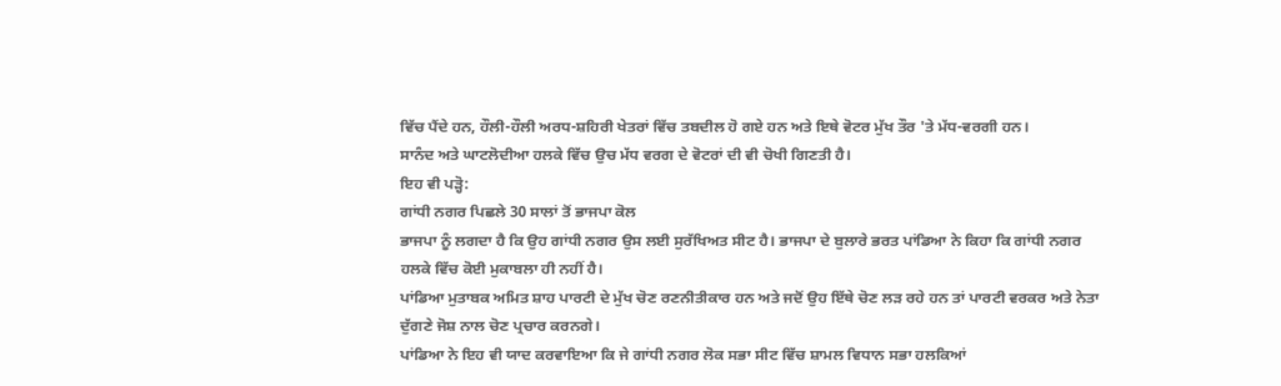ਵਿੱਚ ਪੈਂਦੇ ਹਨ, ਹੌਲੀ-ਹੌਲੀ ਅਰਧ-ਸ਼ਹਿਰੀ ਖੇਤਰਾਂ ਵਿੱਚ ਤਬਦੀਲ ਹੋ ਗਏ ਹਨ ਅਤੇ ਇਥੇ ਵੋਟਰ ਮੁੱਖ ਤੌਰ 'ਤੇ ਮੱਧ-ਵਰਗੀ ਹਨ।
ਸਾਨੰਦ ਅਤੇ ਘਾਟਲੋਦੀਆ ਹਲਕੇ ਵਿੱਚ ਉਚ ਮੱਧ ਵਰਗ ਦੇ ਵੋਟਰਾਂ ਦੀ ਵੀ ਚੋਖੀ ਗਿਣਤੀ ਹੈ।
ਇਹ ਵੀ ਪੜ੍ਹੋ:
ਗਾਂਧੀ ਨਗਰ ਪਿਛਲੇ 30 ਸਾਲਾਂ ਤੋਂ ਭਾਜਪਾ ਕੋਲ
ਭਾਜਪਾ ਨੂੰ ਲਗਦਾ ਹੈ ਕਿ ਉਹ ਗਾਂਧੀ ਨਗਰ ਉਸ ਲਈ ਸੁਰੱਖਿਅਤ ਸੀਟ ਹੈ। ਭਾਜਪਾ ਦੇ ਬੁਲਾਰੇ ਭਰਤ ਪਾਂਡਿਆ ਨੇ ਕਿਹਾ ਕਿ ਗਾਂਧੀ ਨਗਰ ਹਲਕੇ ਵਿੱਚ ਕੋਈ ਮੁਕਾਬਲਾ ਹੀ ਨਹੀਂ ਹੈ।
ਪਾਂਡਿਆ ਮੁਤਾਬਕ ਅਮਿਤ ਸ਼ਾਹ ਪਾਰਟੀ ਦੇ ਮੁੱਖ ਚੋਣ ਰਣਨੀਤੀਕਾਰ ਹਨ ਅਤੇ ਜਦੋਂ ਉਹ ਇੱਥੇ ਚੋਣ ਲੜ ਰਹੇ ਹਨ ਤਾਂ ਪਾਰਟੀ ਵਰਕਰ ਅਤੇ ਨੇਤਾ ਦੁੱਗਣੇ ਜੋਸ਼ ਨਾਲ ਚੋਣ ਪ੍ਰਚਾਰ ਕਰਨਗੇ।
ਪਾਂਡਿਆ ਨੇ ਇਹ ਵੀ ਯਾਦ ਕਰਵਾਇਆ ਕਿ ਜੇ ਗਾਂਧੀ ਨਗਰ ਲੋਕ ਸਭਾ ਸੀਟ ਵਿੱਚ ਸ਼ਾਮਲ ਵਿਧਾਨ ਸਭਾ ਹਲਕਿਆਂ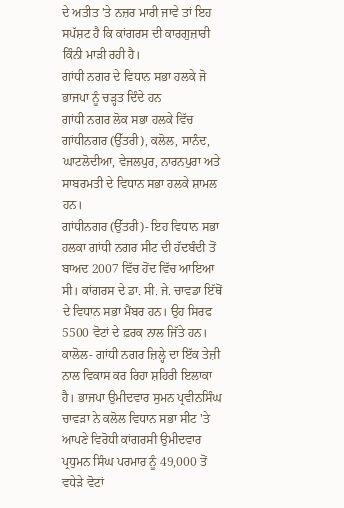ਦੇ ਅਤੀਤ 'ਤੇ ਨਜ਼ਰ ਮਾਰੀ ਜਾਵੇ ਤਾਂ ਇਹ ਸਪੱਸ਼ਟ ਹੈ ਕਿ ਕਾਂਗਰਸ ਦੀ ਕਾਰਗੁਜ਼ਾਰੀ ਕਿੰਨੀ ਮਾੜੀ ਰਹੀ ਹੈ।
ਗਾਂਧੀ ਨਗਰ ਦੇ ਵਿਧਾਨ ਸਭਾ ਹਲਕੇ ਜੋ ਭਾਜਪਾ ਨੂੰ ਚੜ੍ਹਤ ਦਿੰਦੇ ਹਨ
ਗਾਂਧੀ ਨਗਰ ਲੋਕ ਸਭਾ ਹਲਕੇ ਵਿੱਚ ਗਾਂਧੀਨਗਰ (ਉੱਤਰੀ), ਕਲੋਲ, ਸਾਨੰਦ, ਘਾਟਲੋਦੀਆ, ਵੇਜਲਪੁਰ, ਨਾਰਨਪੁਰਾ ਅਤੇ ਸਾਬਰਮਤੀ ਦੇ ਵਿਧਾਨ ਸਭਾ ਹਲਕੇ ਸ਼ਾਮਲ ਹਨ।
ਗਾਂਧੀਨਗਰ (ਉੱਤਰੀ)- ਇਹ ਵਿਧਾਨ ਸਭਾ ਹਲਕਾ ਗਾਂਧੀ ਨਗਰ ਸੀਟ ਦੀ ਹੱਦਬੰਦੀ ਤੋਂ ਬਾਅਦ 2007 ਵਿੱਚ ਹੋਂਦ ਵਿੱਚ ਆਇਆ ਸੀ। ਕਾਂਗਰਸ ਦੇ ਡਾ. ਸੀ. ਜੇ. ਚਾਵਡਾ ਇੱਥੋਂ ਦੇ ਵਿਧਾਨ ਸਭਾ ਮੈਂਬਰ ਹਨ। ਉਹ ਸਿਰਫ 5500 ਵੋਟਾਂ ਦੇ ਫ਼ਰਕ ਨਾਲ ਜਿੱਤੇ ਹਨ।
ਕਾਲੋਲ- ਗਾਂਧੀ ਨਗਰ ਜ਼ਿਲ੍ਹੇ ਦਾ ਇੱਕ ਤੇਜ਼ੀ ਨਾਲ ਵਿਕਾਸ ਕਰ ਰਿਹਾ ਸ਼ਹਿਰੀ ਇਲਾਕਾ ਹੈ। ਭਾਜਪਾ ਉਮੀਦਵਾਰ ਸੁਮਨ ਪ੍ਰਵੀਨਸਿੰਘ ਚਾਵੜਾ ਨੇ ਕਲੋਲ ਵਿਧਾਨ ਸਭਾ ਸੀਟ 'ਤੇ ਆਪਣੇ ਵਿਰੋਧੀ ਕਾਂਗਰਸੀ ਉਮੀਦਵਾਰ ਪ੍ਰਧੁਮਨ ਸਿੰਘ ਪਰਮਾਰ ਨੂੰ 49,000 ਤੋਂ ਵਧੇੜੇ ਵੋਟਾਂ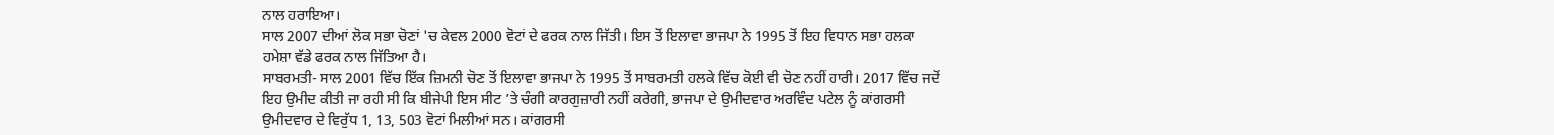ਨਾਲ ਹਰਾਇਆ।
ਸਾਲ 2007 ਦੀਆਂ ਲੋਕ ਸਭਾ ਚੋਣਾਂ 'ਚ ਕੇਵਲ 2000 ਵੋਟਾਂ ਦੇ ਫਰਕ ਨਾਲ ਜਿੱਤੀ। ਇਸ ਤੋਂ ਇਲਾਵਾ ਭਾਜਪਾ ਨੇ 1995 ਤੋਂ ਇਹ ਵਿਧਾਨ ਸਭਾ ਹਲਕਾ ਹਮੇਸ਼ਾ ਵੱਡੇ ਫਰਕ ਨਾਲ ਜਿੱਤਿਆ ਹੈ।
ਸਾਬਰਮਤੀ- ਸਾਲ 2001 ਵਿੱਚ ਇੱਕ ਜ਼ਿਮਨੀ ਚੋਣ ਤੋਂ ਇਲਾਵਾ ਭਾਜਪਾ ਨੇ 1995 ਤੋਂ ਸਾਬਰਮਤੀ ਹਲਕੇ ਵਿੱਚ ਕੋਈ ਵੀ ਚੋਣ ਨਹੀਂ ਹਾਰੀ। 2017 ਵਿੱਚ ਜਦੋਂ ਇਹ ਉਮੀਦ ਕੀਤੀ ਜਾ ਰਹੀ ਸੀ ਕਿ ਬੀਜੇਪੀ ਇਸ ਸੀਟ ’ਤੇ ਚੰਗੀ ਕਾਰਗੁਜ਼ਾਰੀ ਨਹੀਂ ਕਰੇਗੀ, ਭਾਜਪਾ ਦੇ ਉਮੀਦਵਾਰ ਅਰਵਿੰਦ ਪਟੇਲ ਨੂੰ ਕਾਂਗਰਸੀ ਉਮੀਦਵਾਰ ਦੇ ਵਿਰੁੱਧ 1, 13, 503 ਵੋਟਾਂ ਮਿਲੀਆਂ ਸਨ। ਕਾਂਗਰਸੀ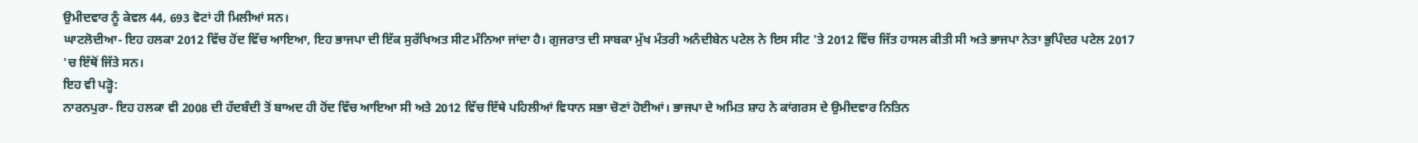ਉਮੀਦਵਾਰ ਨੂੰ ਕੇਵਲ 44, 693 ਵੋਟਾਂ ਹੀ ਮਿਲੀਆਂ ਸਨ।
ਘਾਟਲੋਦੀਆ- ਇਹ ਹਲਕਾ 2012 ਵਿੱਚ ਹੋਂਦ ਵਿੱਚ ਆਇਆ, ਇਹ ਭਾਜਪਾ ਦੀ ਇੱਕ ਸੁਰੱਖਿਅਤ ਸੀਟ ਮੰਨਿਆ ਜਾਂਦਾ ਹੈ। ਗੁਜਰਾਤ ਦੀ ਸਾਬਕਾ ਮੁੱਖ ਮੰਤਰੀ ਅਨੰਦੀਬੇਨ ਪਟੇਲ ਨੇ ਇਸ ਸੀਟ 'ਤੇ 2012 ਵਿੱਚ ਜਿੱਤ ਹਾਸਲ ਕੀਤੀ ਸੀ ਅਤੇ ਭਾਜਪਾ ਨੇਤਾ ਭੁਪਿੰਦਰ ਪਟੇਲ 2017 'ਚ ਇੱਥੋਂ ਜਿੱਤੇ ਸਨ।
ਇਹ ਵੀ ਪੜ੍ਹੋ:
ਨਾਰਨਪੁਰਾ- ਇਹ ਹਲਕਾ ਵੀ 2008 ਦੀ ਹੱਦਬੰਦੀ ਤੋਂ ਬਾਅਦ ਹੀ ਹੋਂਦ ਵਿੱਚ ਆਇਆ ਸੀ ਅਤੇ 2012 ਵਿੱਚ ਇੱਥੇ ਪਹਿਲੀਆਂ ਵਿਧਾਨ ਸਭਾ ਚੋਣਾਂ ਹੋਈਆਂ। ਭਾਜਪਾ ਦੇ ਅਮਿਤ ਸ਼ਾਹ ਨੇ ਕਾਂਗਰਸ ਦੇ ਉਮੀਦਵਾਰ ਨਿਤਿਨ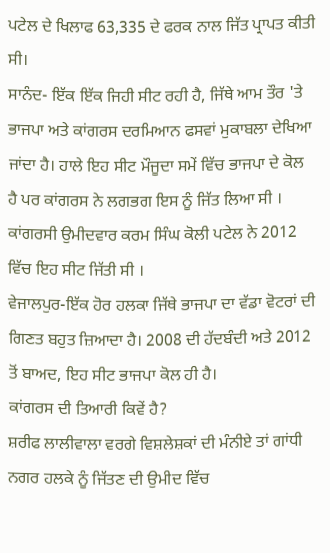ਪਟੇਲ ਦੇ ਖਿਲਾਫ 63,335 ਦੇ ਫਰਕ ਨਾਲ ਜਿੱਤ ਪ੍ਰਾਪਤ ਕੀਤੀ ਸੀ।
ਸਾਨੰਦ- ਇੱਕ ਇੱਕ ਜਿਹੀ ਸੀਟ ਰਹੀ ਹੈ, ਜਿੱਥੇ ਆਮ ਤੌਰ 'ਤੇ ਭਾਜਪਾ ਅਤੇ ਕਾਂਗਰਸ ਦਰਮਿਆਨ ਫਸਵਾਂ ਮੁਕਾਬਲਾ ਦੇਖਿਆ ਜਾਂਦਾ ਹੈ। ਹਾਲੇ ਇਹ ਸੀਟ ਮੌਜੂਦਾ ਸਮੇਂ ਵਿੱਚ ਭਾਜਪਾ ਦੇ ਕੋਲ ਹੈ ਪਰ ਕਾਂਗਰਸ ਨੇ ਲਗਭਗ ਇਸ ਨੂੰ ਜਿੱਤ ਲਿਆ ਸੀ । ਕਾਂਗਰਸੀ ਉਮੀਦਵਾਰ ਕਰਮ ਸਿੰਘ ਕੋਲੀ ਪਟੇਲ ਨੇ 2012 ਵਿੱਚ ਇਹ ਸੀਟ ਜਿੱਤੀ ਸੀ ।
ਵੇਜਾਲਪੁਰ-ਇੱਕ ਹੋਰ ਹਲਕਾ ਜਿੱਥੇ ਭਾਜਪਾ ਦਾ ਵੱਡਾ ਵੋਟਰਾਂ ਦੀ ਗਿਣਤ ਬਹੁਤ ਜ਼ਿਆਦਾ ਹੈ। 2008 ਦੀ ਹੱਦਬੰਦੀ ਅਤੇ 2012 ਤੋਂ ਬਾਅਦ, ਇਹ ਸੀਟ ਭਾਜਪਾ ਕੋਲ ਹੀ ਹੈ।
ਕਾਂਗਰਸ ਦੀ ਤਿਆਰੀ ਕਿਵੇਂ ਹੈ?
ਸ਼ਰੀਫ ਲਾਲੀਵਾਲਾ ਵਰਗੇ ਵਿਸ਼ਲੇਸ਼ਕਾਂ ਦੀ ਮੰਨੀਏ ਤਾਂ ਗਾਂਧੀ ਨਗਰ ਹਲਕੇ ਨੂੰ ਜਿੱਤਣ ਦੀ ਉਮੀਦ ਵਿੱਚ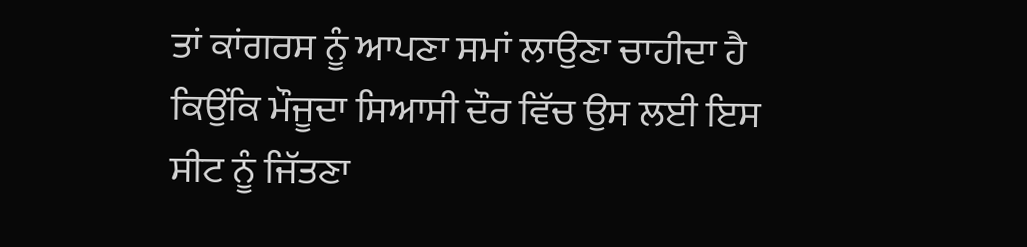ਤਾਂ ਕਾਂਗਰਸ ਨੂੰ ਆਪਣਾ ਸਮਾਂ ਲਾਉਣਾ ਚਾਹੀਦਾ ਹੈ ਕਿਉਂਕਿ ਮੌਜੂਦਾ ਸਿਆਸੀ ਦੌਰ ਵਿੱਚ ਉਸ ਲਈ ਇਸ ਸੀਟ ਨੂੰ ਜਿੱਤਣਾ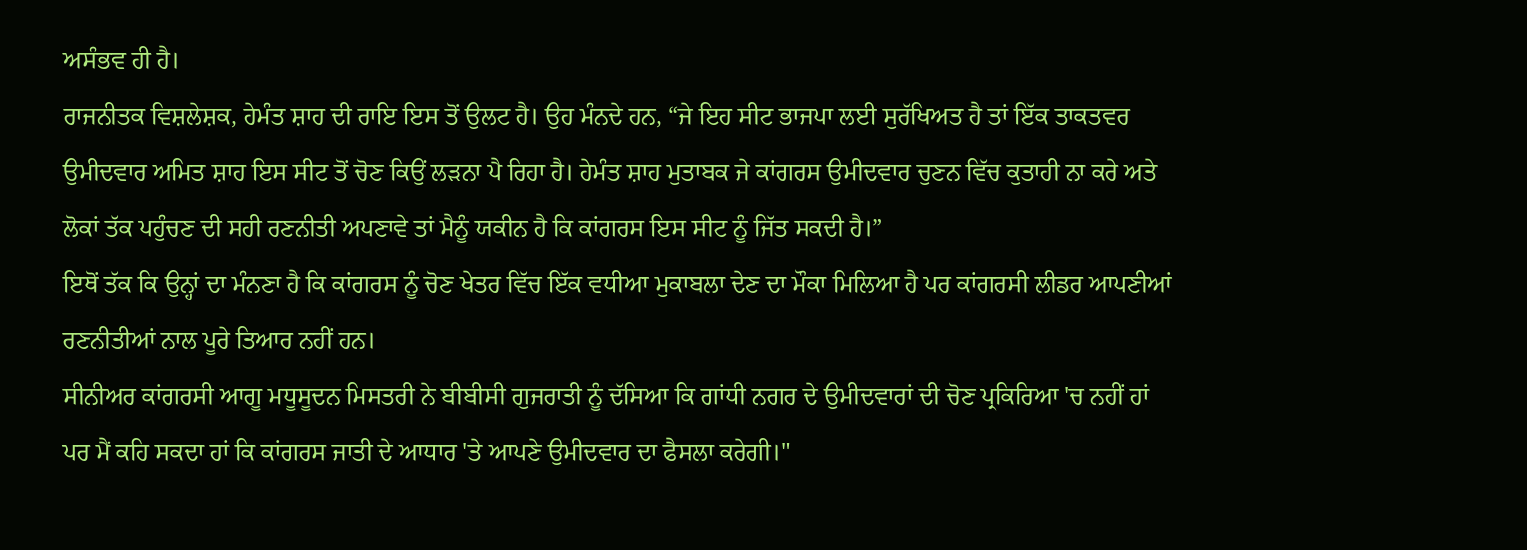ਅਸੰਭਵ ਹੀ ਹੈ।
ਰਾਜਨੀਤਕ ਵਿਸ਼ਲੇਸ਼ਕ, ਹੇਮੰਤ ਸ਼ਾਹ ਦੀ ਰਾਇ ਇਸ ਤੋਂ ਉਲਟ ਹੈ। ਉਹ ਮੰਨਦੇ ਹਨ, “ਜੇ ਇਹ ਸੀਟ ਭਾਜਪਾ ਲਈ ਸੁਰੱਖਿਅਤ ਹੈ ਤਾਂ ਇੱਕ ਤਾਕਤਵਰ ਉਮੀਦਵਾਰ ਅਮਿਤ ਸ਼ਾਹ ਇਸ ਸੀਟ ਤੋਂ ਚੋਣ ਕਿਉਂ ਲੜਨਾ ਪੈ ਰਿਹਾ ਹੈ। ਹੇਮੰਤ ਸ਼ਾਹ ਮੁਤਾਬਕ ਜੇ ਕਾਂਗਰਸ ਉਮੀਦਵਾਰ ਚੁਣਨ ਵਿੱਚ ਕੁਤਾਹੀ ਨਾ ਕਰੇ ਅਤੇ ਲੋਕਾਂ ਤੱਕ ਪਹੁੰਚਣ ਦੀ ਸਹੀ ਰਣਨੀਤੀ ਅਪਣਾਵੇ ਤਾਂ ਮੈਨੂੰ ਯਕੀਨ ਹੈ ਕਿ ਕਾਂਗਰਸ ਇਸ ਸੀਟ ਨੂੰ ਜਿੱਤ ਸਕਦੀ ਹੈ।”
ਇਥੋਂ ਤੱਕ ਕਿ ਉਨ੍ਹਾਂ ਦਾ ਮੰਨਣਾ ਹੈ ਕਿ ਕਾਂਗਰਸ ਨੂੰ ਚੋਣ ਖੇਤਰ ਵਿੱਚ ਇੱਕ ਵਧੀਆ ਮੁਕਾਬਲਾ ਦੇਣ ਦਾ ਮੌਕਾ ਮਿਲਿਆ ਹੈ ਪਰ ਕਾਂਗਰਸੀ ਲੀਡਰ ਆਪਣੀਆਂ ਰਣਨੀਤੀਆਂ ਨਾਲ ਪੂਰੇ ਤਿਆਰ ਨਹੀਂ ਹਨ।
ਸੀਨੀਅਰ ਕਾਂਗਰਸੀ ਆਗੂ ਮਧੂਸੂਦਨ ਮਿਸਤਰੀ ਨੇ ਬੀਬੀਸੀ ਗੁਜਰਾਤੀ ਨੂੰ ਦੱਸਿਆ ਕਿ ਗਾਂਧੀ ਨਗਰ ਦੇ ਉਮੀਦਵਾਰਾਂ ਦੀ ਚੋਣ ਪ੍ਰਕਿਰਿਆ 'ਚ ਨਹੀਂ ਹਾਂ ਪਰ ਮੈਂ ਕਹਿ ਸਕਦਾ ਹਾਂ ਕਿ ਕਾਂਗਰਸ ਜਾਤੀ ਦੇ ਆਧਾਰ 'ਤੇ ਆਪਣੇ ਉਮੀਦਵਾਰ ਦਾ ਫੈਸਲਾ ਕਰੇਗੀ।"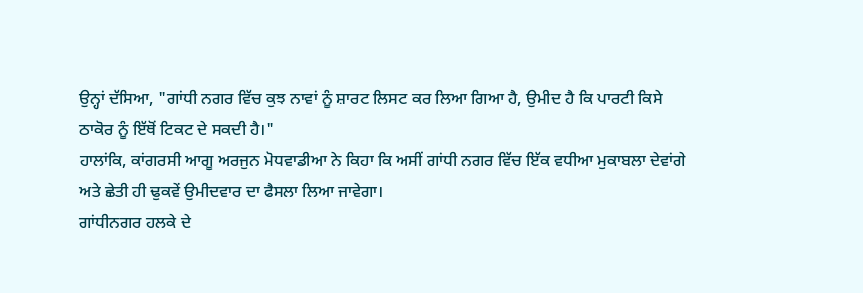ਉਨ੍ਹਾਂ ਦੱਸਿਆ, "ਗਾਂਧੀ ਨਗਰ ਵਿੱਚ ਕੁਝ ਨਾਵਾਂ ਨੂੰ ਸ਼ਾਰਟ ਲਿਸਟ ਕਰ ਲਿਆ ਗਿਆ ਹੈ, ਉਮੀਦ ਹੈ ਕਿ ਪਾਰਟੀ ਕਿਸੇ ਠਾਕੋਰ ਨੂੰ ਇੱਥੋਂ ਟਿਕਟ ਦੇ ਸਕਦੀ ਹੈ।"
ਹਾਲਾਂਕਿ, ਕਾਂਗਰਸੀ ਆਗੂ ਅਰਜੁਨ ਮੋਧਵਾਡੀਆ ਨੇ ਕਿਹਾ ਕਿ ਅਸੀਂ ਗਾਂਧੀ ਨਗਰ ਵਿੱਚ ਇੱਕ ਵਧੀਆ ਮੁਕਾਬਲਾ ਦੇਵਾਂਗੇ ਅਤੇ ਛੇਤੀ ਹੀ ਢੁਕਵੇਂ ਉਮੀਦਵਾਰ ਦਾ ਫੈਸਲਾ ਲਿਆ ਜਾਵੇਗਾ।
ਗਾਂਧੀਨਗਰ ਹਲਕੇ ਦੇ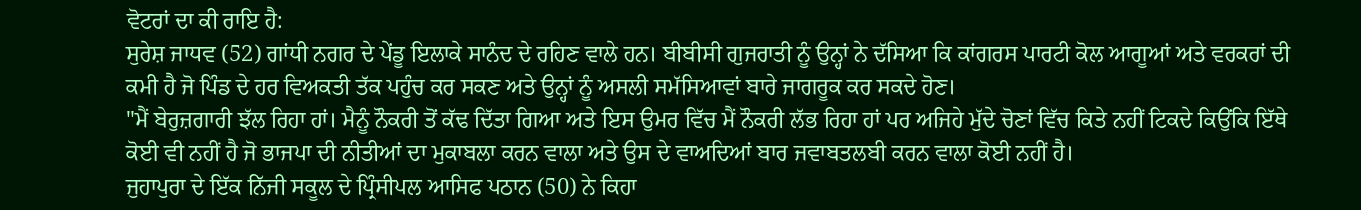ਵੋਟਰਾਂ ਦਾ ਕੀ ਰਾਇ ਹੈ:
ਸੁਰੇਸ਼ ਜਾਧਵ (52) ਗਾਂਧੀ ਨਗਰ ਦੇ ਪੇਂਡੂ ਇਲਾਕੇ ਸਾਨੰਦ ਦੇ ਰਹਿਣ ਵਾਲੇ ਹਨ। ਬੀਬੀਸੀ ਗੁਜਰਾਤੀ ਨੂੰ ਉਨ੍ਹਾਂ ਨੇ ਦੱਸਿਆ ਕਿ ਕਾਂਗਰਸ ਪਾਰਟੀ ਕੋਲ ਆਗੂਆਂ ਅਤੇ ਵਰਕਰਾਂ ਦੀ ਕਮੀ ਹੈ ਜੋ ਪਿੰਡ ਦੇ ਹਰ ਵਿਅਕਤੀ ਤੱਕ ਪਹੁੰਚ ਕਰ ਸਕਣ ਅਤੇ ਉਨ੍ਹਾਂ ਨੂੰ ਅਸਲੀ ਸਮੱਸਿਆਵਾਂ ਬਾਰੇ ਜਾਗਰੂਕ ਕਰ ਸਕਦੇ ਹੋਣ।
"ਮੈਂ ਬੇਰੁਜ਼ਗਾਰੀ ਝੱਲ ਰਿਹਾ ਹਾਂ। ਮੈਨੂੰ ਨੌਕਰੀ ਤੋਂ ਕੱਢ ਦਿੱਤਾ ਗਿਆ ਅਤੇ ਇਸ ਉਮਰ ਵਿੱਚ ਮੈਂ ਨੌਕਰੀ ਲੱਭ ਰਿਹਾ ਹਾਂ ਪਰ ਅਜਿਹੇ ਮੁੱਦੇ ਚੋਣਾਂ ਵਿੱਚ ਕਿਤੇ ਨਹੀਂ ਟਿਕਦੇ ਕਿਉਂਕਿ ਇੱਥੇ ਕੋਈ ਵੀ ਨਹੀਂ ਹੈ ਜੋ ਭਾਜਪਾ ਦੀ ਨੀਤੀਆਂ ਦਾ ਮੁਕਾਬਲਾ ਕਰਨ ਵਾਲਾ ਅਤੇ ਉਸ ਦੇ ਵਾਅਦਿਆਂ ਬਾਰ ਜਵਾਬਤਲਬੀ ਕਰਨ ਵਾਲਾ ਕੋਈ ਨਹੀਂ ਹੈ।
ਜੁਹਾਪੁਰਾ ਦੇ ਇੱਕ ਨਿੱਜੀ ਸਕੂਲ ਦੇ ਪ੍ਰਿੰਸੀਪਲ ਆਸਿਫ ਪਠਾਨ (50) ਨੇ ਕਿਹਾ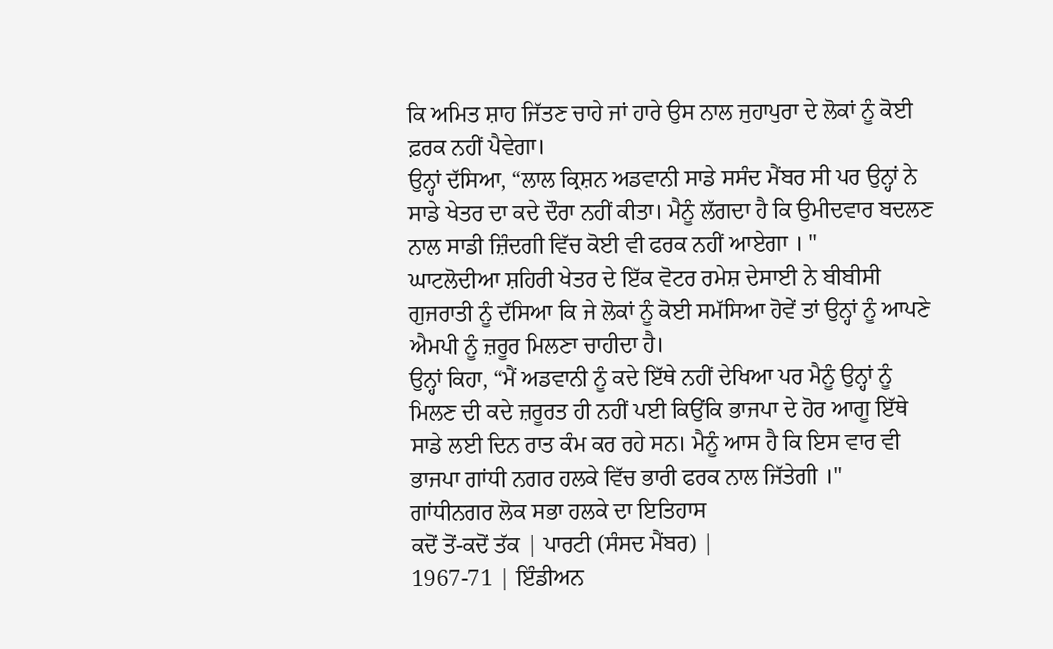ਕਿ ਅਮਿਤ ਸ਼ਾਹ ਜਿੱਤਣ ਚਾਹੇ ਜਾਂ ਹਾਰੇ ਉਸ ਨਾਲ ਜੁਹਾਪੁਰਾ ਦੇ ਲੋਕਾਂ ਨੂੰ ਕੋਈ ਫ਼ਰਕ ਨਹੀਂ ਪੈਵੇਗਾ।
ਉਨ੍ਹਾਂ ਦੱਸਿਆ, “ਲਾਲ ਕ੍ਰਿਸ਼ਨ ਅਡਵਾਨੀ ਸਾਡੇ ਸਸੰਦ ਮੈਂਬਰ ਸੀ ਪਰ ਉਨ੍ਹਾਂ ਨੇ ਸਾਡੇ ਖੇਤਰ ਦਾ ਕਦੇ ਦੌਰਾ ਨਹੀਂ ਕੀਤਾ। ਮੈਨੂੰ ਲੱਗਦਾ ਹੈ ਕਿ ਉਮੀਦਵਾਰ ਬਦਲਣ ਨਾਲ ਸਾਡੀ ਜ਼ਿੰਦਗੀ ਵਿੱਚ ਕੋਈ ਵੀ ਫਰਕ ਨਹੀਂ ਆਏਗਾ । "
ਘਾਟਲੋਦੀਆ ਸ਼ਹਿਰੀ ਖੇਤਰ ਦੇ ਇੱਕ ਵੋਟਰ ਰਮੇਸ਼ ਦੇਸਾਈ ਨੇ ਬੀਬੀਸੀ ਗੁਜਰਾਤੀ ਨੂੰ ਦੱਸਿਆ ਕਿ ਜੇ ਲੋਕਾਂ ਨੂੰ ਕੋਈ ਸਮੱਸਿਆ ਹੋਵੇਂ ਤਾਂ ਉਨ੍ਹਾਂ ਨੂੰ ਆਪਣੇ ਐਮਪੀ ਨੂੰ ਜ਼ਰੂਰ ਮਿਲਣਾ ਚਾਹੀਦਾ ਹੈ।
ਉਨ੍ਹਾਂ ਕਿਹਾ, “ਮੈਂ ਅਡਵਾਨੀ ਨੂੰ ਕਦੇ ਇੱਥੇ ਨਹੀਂ ਦੇਖਿਆ ਪਰ ਮੈਨੂੰ ਉਨ੍ਹਾਂ ਨੂੰ ਮਿਲਣ ਦੀ ਕਦੇ ਜ਼ਰੂਰਤ ਹੀ ਨਹੀਂ ਪਈ ਕਿਉਂਕਿ ਭਾਜਪਾ ਦੇ ਹੋਰ ਆਗੂ ਇੱਥੇ ਸਾਡੇ ਲਈ ਦਿਨ ਰਾਤ ਕੰਮ ਕਰ ਰਹੇ ਸਨ। ਮੈਨੂੰ ਆਸ ਹੈ ਕਿ ਇਸ ਵਾਰ ਵੀ ਭਾਜਪਾ ਗਾਂਧੀ ਨਗਰ ਹਲਕੇ ਵਿੱਚ ਭਾਰੀ ਫਰਕ ਨਾਲ ਜਿੱਤੇਗੀ ।"
ਗਾਂਧੀਨਗਰ ਲੋਕ ਸਭਾ ਹਲਕੇ ਦਾ ਇਤਿਹਾਸ
ਕਦੋਂ ਤੋਂ-ਕਦੋਂ ਤੱਕ | ਪਾਰਟੀ (ਸੰਸਦ ਮੈਂਬਰ) |
1967-71 | ਇੰਡੀਅਨ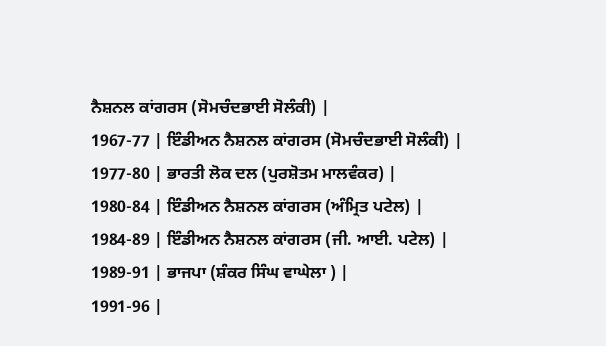ਨੈਸ਼ਨਲ ਕਾਂਗਰਸ (ਸੋਮਚੰਦਭਾਈ ਸੋਲੰਕੀ) |
1967-77 | ਇੰਡੀਅਨ ਨੈਸ਼ਨਲ ਕਾਂਗਰਸ (ਸੋਮਚੰਦਭਾਈ ਸੋਲੰਕੀ) |
1977-80 | ਭਾਰਤੀ ਲੋਕ ਦਲ (ਪੁਰਸ਼ੋਤਮ ਮਾਲਵੰਕਰ) |
1980-84 | ਇੰਡੀਅਨ ਨੈਸ਼ਨਲ ਕਾਂਗਰਸ (ਅੰਮ੍ਰਿਤ ਪਟੇਲ) |
1984-89 | ਇੰਡੀਅਨ ਨੈਸ਼ਨਲ ਕਾਂਗਰਸ (ਜੀ. ਆਈ. ਪਟੇਲ) |
1989-91 | ਭਾਜਪਾ (ਸ਼ੰਕਰ ਸਿੰਘ ਵਾਘੇਲਾ ) |
1991-96 |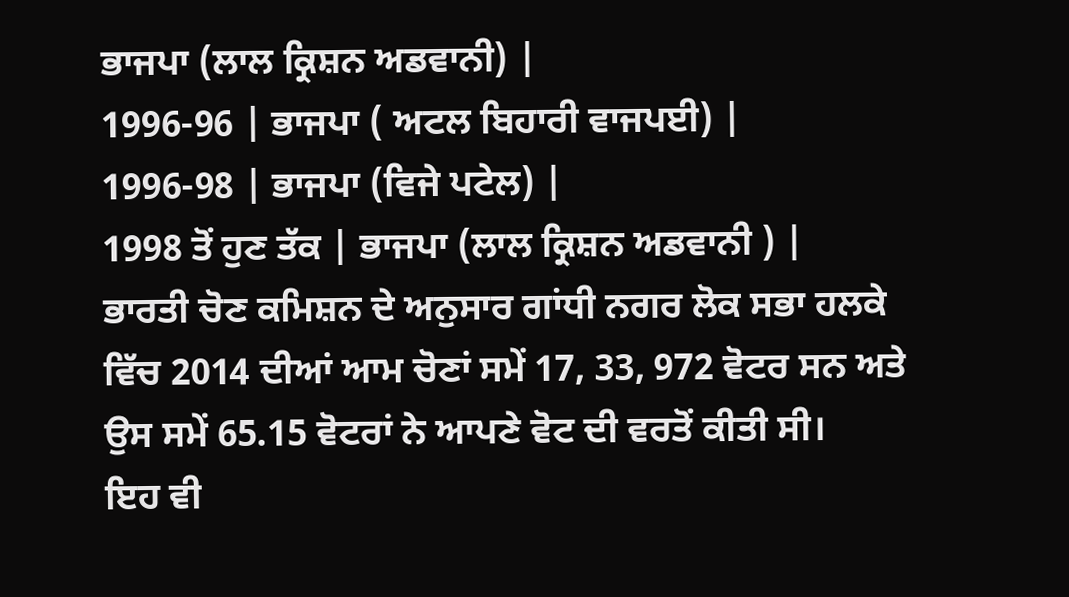ਭਾਜਪਾ (ਲਾਲ ਕ੍ਰਿਸ਼ਨ ਅਡਵਾਨੀ) |
1996-96 | ਭਾਜਪਾ ( ਅਟਲ ਬਿਹਾਰੀ ਵਾਜਪਈ) |
1996-98 | ਭਾਜਪਾ (ਵਿਜੇ ਪਟੇਲ) |
1998 ਤੋਂ ਹੁਣ ਤੱਕ | ਭਾਜਪਾ (ਲਾਲ ਕ੍ਰਿਸ਼ਨ ਅਡਵਾਨੀ ) |
ਭਾਰਤੀ ਚੋਣ ਕਮਿਸ਼ਨ ਦੇ ਅਨੁਸਾਰ ਗਾਂਧੀ ਨਗਰ ਲੋਕ ਸਭਾ ਹਲਕੇ ਵਿੱਚ 2014 ਦੀਆਂ ਆਮ ਚੋਣਾਂ ਸਮੇਂ 17, 33, 972 ਵੋਟਰ ਸਨ ਅਤੇ ਉਸ ਸਮੇਂ 65.15 ਵੋਟਰਾਂ ਨੇ ਆਪਣੇ ਵੋਟ ਦੀ ਵਰਤੋਂ ਕੀਤੀ ਸੀ।
ਇਹ ਵੀ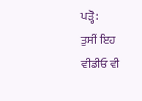ਪੜ੍ਹੋ:
ਤੁਸੀਂ ਇਹ ਵੀਡੀਓ ਵੀ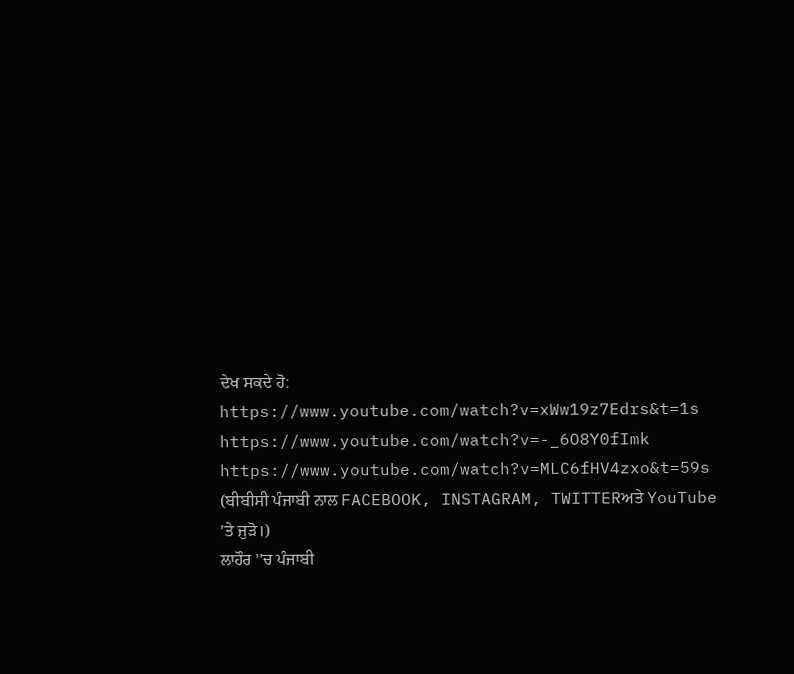ਦੇਖ ਸਕਦੇ ਹੋ:
https://www.youtube.com/watch?v=xWw19z7Edrs&t=1s
https://www.youtube.com/watch?v=-_6O8Y0fImk
https://www.youtube.com/watch?v=MLC6fHV4zxo&t=59s
(ਬੀਬੀਸੀ ਪੰਜਾਬੀ ਨਾਲ FACEBOOK, INSTAGRAM, TWITTERਅਤੇ YouTube 'ਤੇ ਜੁੜੋ।)
ਲਾਹੌਰ ''ਚ ਪੰਜਾਬੀ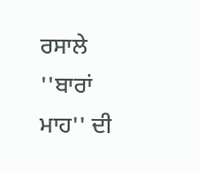ਰਸਾਲੇ ''ਬਾਰਾਂ ਮਾਹ'' ਦੀ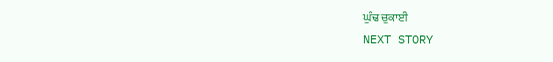ਘੁੰਢ ਚੁਕਾਈ
NEXT STORY